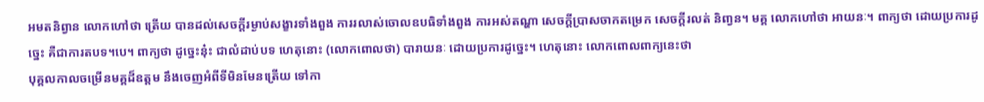អមតនិព្វាន លោកហៅថា ត្រើយ បានដល់សេចក្តីរម្ងាប់សង្ខារទាំងពួង ការរលាស់ចោលឧបធិទាំងពួង ការអស់តណ្ហា សេចក្តីប្រាសចាកតម្រេក សេចក្តីរលត់ និពា្វន។ មគ្គ លោកហៅថា អាយនៈ។ ពាក្យថា ដោយប្រការដូច្នេះ គឺជាការតបទ។បេ។ ពាក្យថា ដូច្នេះនុ៎ះ ជាលំដាប់បទ ហេតុនោះ (លោកពោលថា) បារាយនៈ ដោយប្រការដូច្នេះ។ ហេតុនោះ លោកពោលពាក្យនេះថា
បុគ្គលកាលចម្រើនមគ្គដ៏ឧត្តម នឹងចេញអំពីទីមិនមែនត្រើយ ទៅកា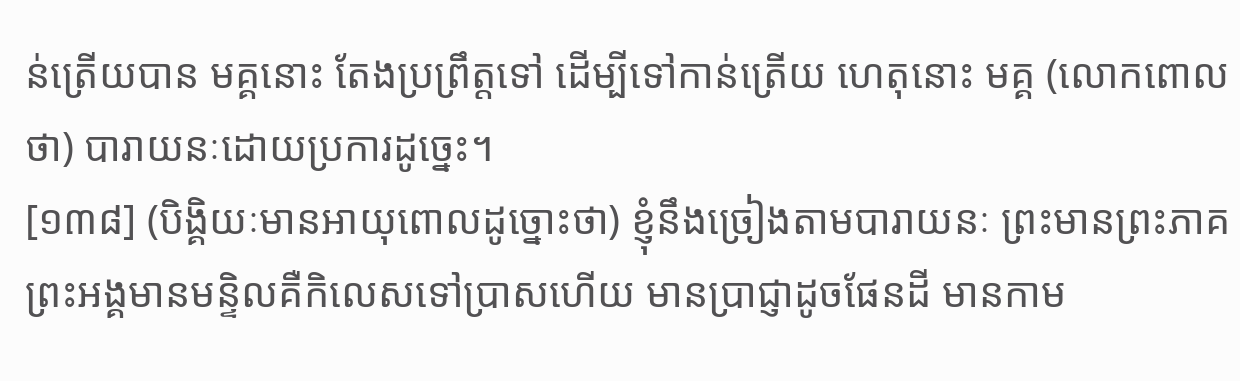ន់ត្រើយបាន មគ្គនោះ តែងប្រព្រឹត្តទៅ ដើម្បីទៅកាន់ត្រើយ ហេតុនោះ មគ្គ (លោកពោលថា) បារាយនៈដោយប្រការដូច្នេះ។
[១៣៨] (បិង្គិយៈមានអាយុពោលដូច្នោះថា) ខ្ញុំនឹងច្រៀងតាមបារាយនៈ ព្រះមានព្រះភាគ ព្រះអង្គមានមន្ទិលគឺកិលេសទៅប្រាសហើយ មានប្រាជ្ញាដូចផែនដី មានកាម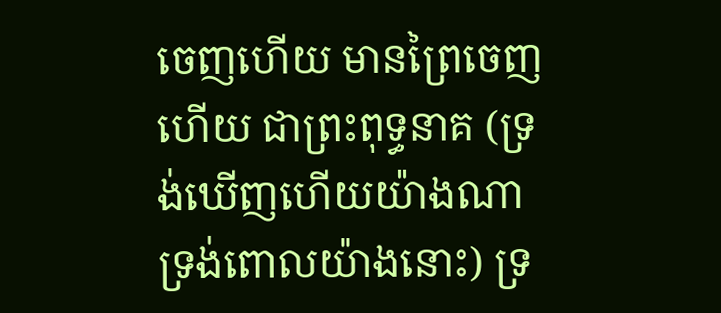ចេញហើយ មានព្រៃចេញហើយ ជាព្រះពុទ្ធនាគ (ទ្រង់ឃើញហើយយ៉ាងណា ទ្រង់ពោលយ៉ាងនោះ) ទ្រ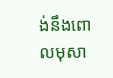ង់នឹងពោលមុសា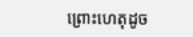ព្រោះហេតុដូច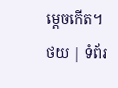ម្តេចកើត។
ថយ | ទំព័រ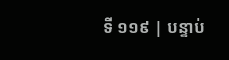ទី ១១៩ | បន្ទាប់